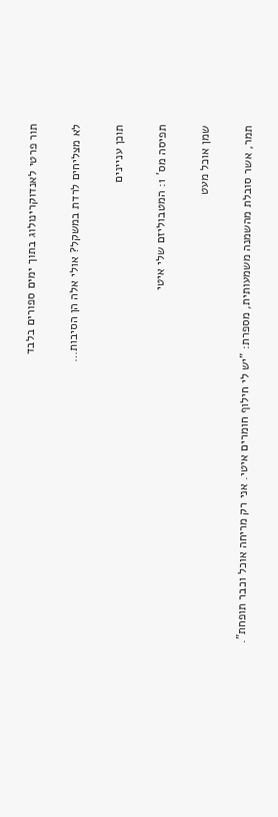תור פרטי לאנדוקרינולוג בתוך ימים ספורים בלבד

לא מצליחים לרדת במשקל? אולי אלה הן הסיבות…

תוכן עניינים

תפיסה מס' 1: המטבוליזם שלי איטי

שמן אוכל מעט

תמר, אשר סובלת מהשמנה משמעותית, מספרת: "יש לי חילוף חומרים איטי. אני רק מריחה אוכל וכבר תופחת".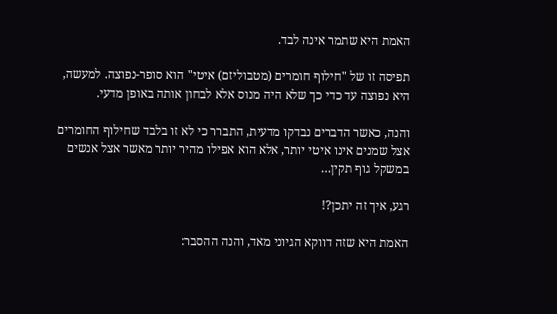האמת היא שתמר אינה לבד.

תפיסה זו של "חילוף חומרים (מטבוליזם) איטי" הוא סופר-נפוצה. למעשה, היא נפוצה עד כדי כך שלא היה מנוס אלא לבחון אותה באופן מדעי.

והנה, כאשר הדברים נבדקו מדעית, התברר כי לא זו בלבד שחילוף החומרים אצל שמנים אינו איטי יותר, אלא הוא אפילו מהיר יותר מאשר אצל אנשים במשקל גוף תקין…

רגע, איך זה יתכן?!

האמת היא שזה דווקא הגיוני מאד, והנה ההסבר: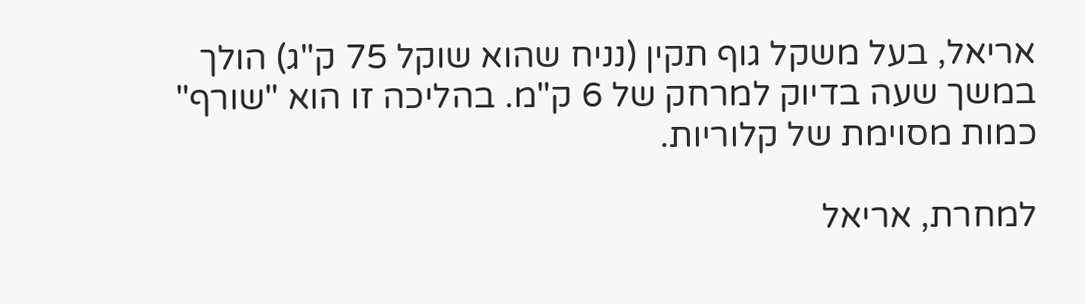אריאל, בעל משקל גוף תקין (נניח שהוא שוקל 75 ק"ג) הולך במשך שעה בדיוק למרחק של 6 ק"מ. בהליכה זו הוא "שורף" כמות מסוימת של קלוריות.

למחרת, אריאל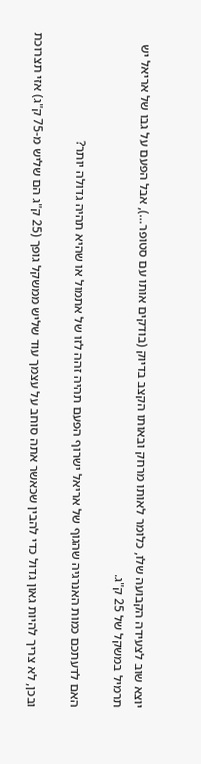יוצא שוב לצעידה הקבועה שלו, כלומר לאותו מרחק ובאותו הקצב בדיוק (בודקים אותו עם סטופר…), אבל הפעם על גבו של אריאל יש תרמיל במשקל של 25 ק"ג.

האם לדעתכם כמות האנרגיה שהגוף של אריאל ישרוף הפעם תהיה זהה לזו של אתמול או שהיא תהיה גדולה יותר?

ובכן, לא צריך להיות גאון גדול כדי להבין שכאשר אתה סוחב על עצמך עוד שליש ממשקל גופך (25 ק"ג הם שליש מ-75 ק"ג) אזי תצרוכת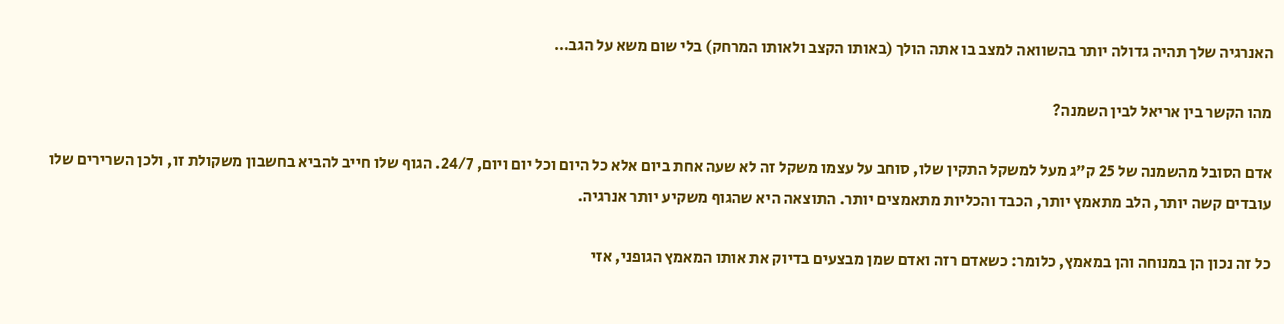האנרגיה שלך תהיה גדולה יותר בהשוואה למצב בו אתה הולך (באותו הקצב ולאותו המרחק) בלי שום משא על הגב…

מהו הקשר בין אריאל לבין השמנה?

אדם הסובל מהשמנה של 25 ק"ג מעל למשקל התקין שלו, סוחב על עצמו משקל זה לא שעה אחת ביום אלא כל היום וכל יום ויום, 24/7. הגוף שלו חייב להביא בחשבון משקולת זו, ולכן השרירים שלו עובדים קשה יותר, הלב מתאמץ יותר, הכבד והכליות מתאמצים יותר. התוצאה היא שהגוף משקיע יותר אנרגיה.

כל זה נכון הן במנוחה והן במאמץ, כלומר: כשאדם רזה ואדם שמן מבצעים בדיוק את אותו המאמץ הגופני, אזי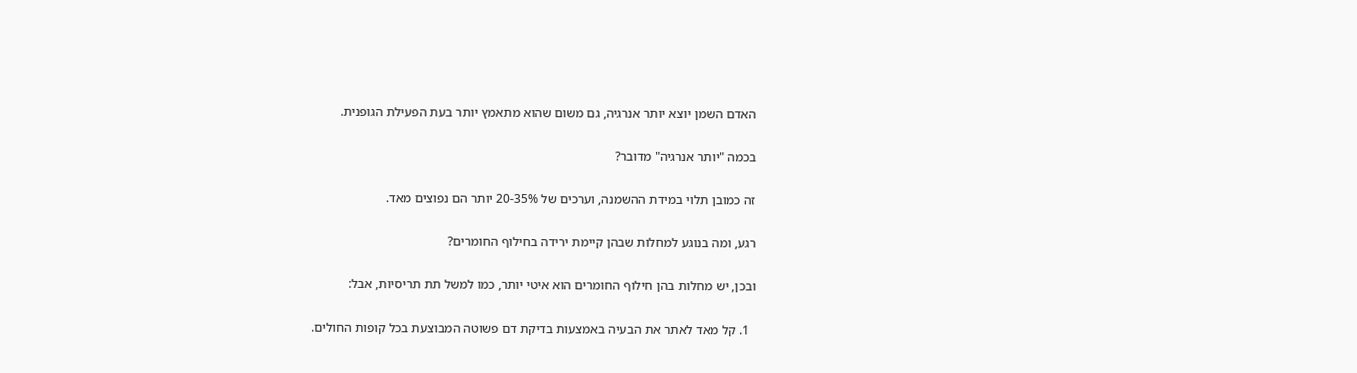האדם השמן יוצא יותר אנרגיה, גם משום שהוא מתאמץ יותר בעת הפעילת הגופנית.

בכמה "יותר אנרגיה" מדובר?

זה כמובן תלוי במידת ההשמנה, וערכים של 20-35% יותר הם נפוצים מאד.

רגע, ומה בנוגע למחלות שבהן קיימת ירידה בחילוף החומרים?

ובכן, יש מחלות בהן חילוף החומרים הוא איטי יותר, כמו למשל תת תריסיות, אבל:

  1. קל מאד לאתר את הבעיה באמצעות בדיקת דם פשוטה המבוצעת בכל קופות החולים.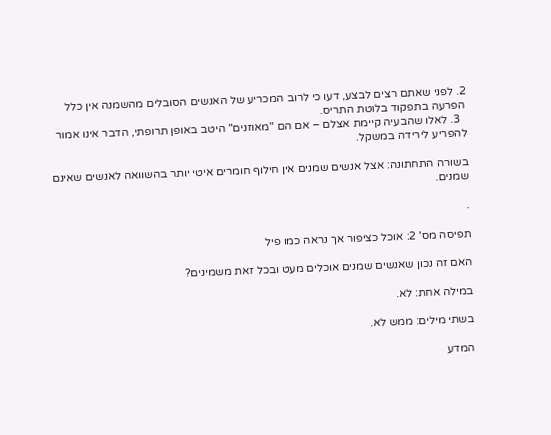2. לפני שאתם רצים לבצע, דעו כי לרוב המכריע של האנשים הסובלים מהשמנה אין כלל הפרעה בתפקוד בלוטת התריס.
  3. לאלו שהבעיה קיימת אצלם – אם הם "מאוזנים" היטב באופן תרופתי, הדבר אינו אמור להפריע לירידה במשקל.

בשורה התחתונה: אצל אנשים שמנים אין חילוף חומרים איטי יותר בהשוואה לאנשים שאינם שמנים.

.

תפיסה מס' 2: אוכל כציפור אך נראה כמו פיל

האם זה נכון שאנשים שמנים אוכלים מעט ובכל זאת משמינים?

במילה אחת: לא.

בשתי מילים: ממש לא.

המדע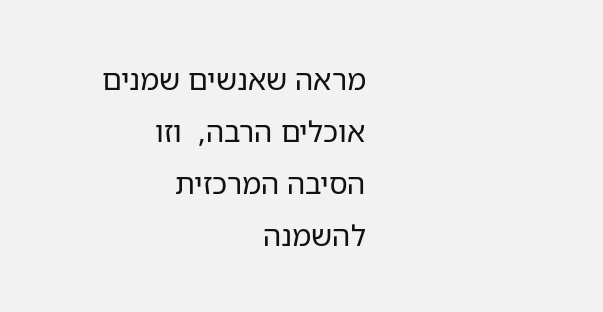מראה שאנשים שמנים אוכלים הרבה,  וזו הסיבה המרכזית להשמנה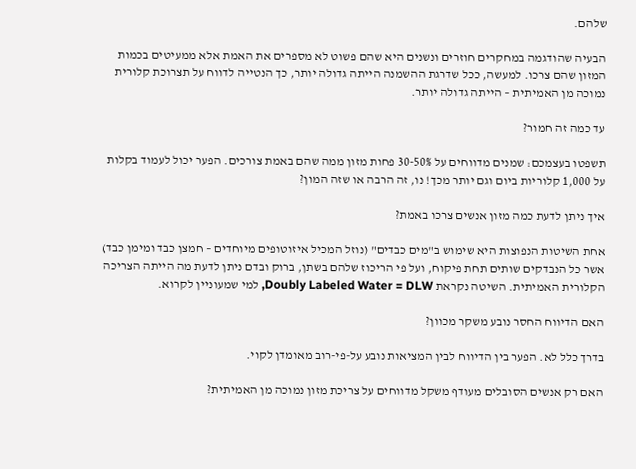שלהם.

הבעיה שהודגמה במחקרים חוזרים ונשנים היא שהם פשוט לא מספרים את האמת אלא ממעיטים בכמות המזון שהם צרכו. למעשה, ככל שדרגת ההשמנה הייתה גדולה יותר, כך הנטייה לדווח על תצרוכת קלורית נמוכה מן האמיתית – הייתה גדולה יותר.

עד כמה זה חמור?

תשפטו בעצמכם: שמנים מדווחים על 30-50% פחות מזון ממה שהם באמת צורכים. הפער יכול לעמוד בקלות על 1,000 קלוריות ביום וגם יותר מכך! נו, זה הרבה או שזה המון?

איך ניתן לדעת כמה מזון אנשים צרכו באמת?

אחת השיטות הנפוצות היא שימוש ב"מים כבדים" (נוזל המכיל איזוטופים מיוחדים – חמצן כבד ומימן כבד) אשר כל הנבדקים שותים תחת פיקוח, ועל פי הריכוז שלהם בשתן, ברוק ובדם ניתן לדעת מה הייתה הצריכה הקלורית האמיתית. השיטה נקראת Doubly Labeled Water = DLW, למי שמעוניין לקרוא.

האם הדיווח החסר נובע משקר מכוון?

בדרך כלל לא. הפער בין הדיווח לבין המציאות נובע על-פי-רוב מאומדן לקוי.

האם רק אנשים הסובלים מעודף משקל מדווחים על צריכת מזון נמוכה מן האמיתית?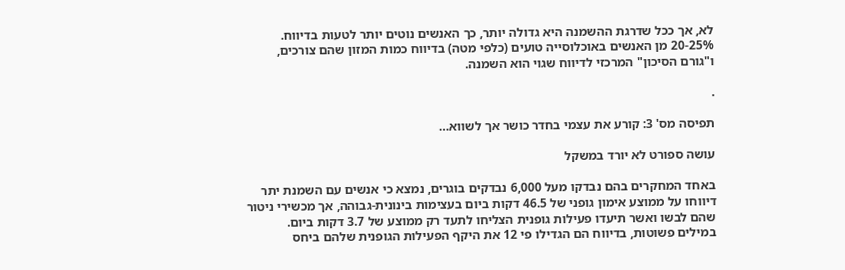לא, אך ככל שדרגת ההשמנה היא גדולה יותר, כך האנשים נוטים יותר לטעות בדיווח. 20-25% מן האנשים באוכלוסייה טועים (כלפי מטה) בדיווח כמות המזון שהם צורכים, ו"גורם הסיכון" המרכזי לדיווח שגוי הוא השמנה.

.

תפיסה מס' 3: קורע את עצמי בחדר כושר אך לשווא…

עושה ספורט לא יורד במשקל

באחד המחקרים בהם נבדקו מעל 6,000 נבדקים בוגרים, נמצא כי אנשים עם השמנת יתר דיווחו על ממוצע אימון גופני של 46.5 דקות ביום בעצימות בינונית-גבוהה, אך מכשירי ניטור שהם לבשו ואשר תיעדו פעילות גופנית הצליחו לתעד רק ממוצע של 3.7 דקות ביום. במילים פשוטות, בדיווח הם הגדילו פי 12 את היקף הפעילות הגופנית שלהם ביחס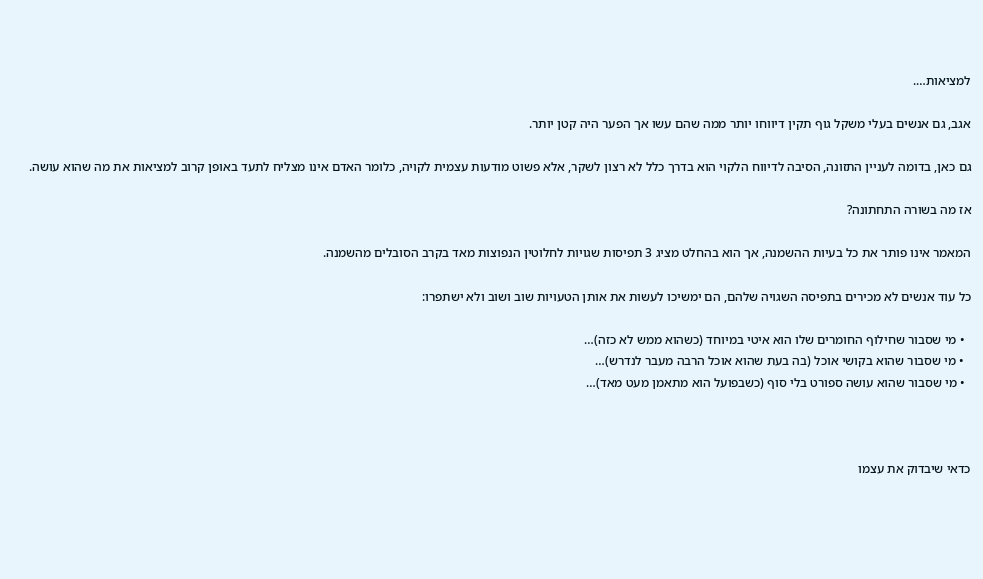למציאות….

אגב, גם אנשים בעלי משקל גוף תקין דיווחו יותר ממה שהם עשו אך הפער היה קטן יותר.

גם כאן, בדומה לעניין התזונה, הסיבה לדיווח הלקוי הוא בדרך כלל לא רצון לשקר, אלא פשוט מודעות עצמית לקויה, כלומר האדם אינו מצליח לתעד באופן קרוב למציאות את מה שהוא עושה.

אז מה בשורה התחתונה?

המאמר אינו פותר את כל בעיות ההשמנה, אך הוא בהחלט מציג 3 תפיסות שגויות לחלוטין הנפוצות מאד בקרב הסובלים מהשמנה.

כל עוד אנשים לא מכירים בתפיסה השגויה שלהם, הם ימשיכו לעשות את אותן הטעויות שוב ושוב ולא ישתפרו:

  • מי שסבור שחילוף החומרים שלו הוא איטי במיוחד (כשהוא ממש לא כזה)…
  • מי שסבור שהוא בקושי אוכל (בה בעת שהוא אוכל הרבה מעבר לנדרש)…
  • מי שסבור שהוא עושה ספורט בלי סוף (כשבפועל הוא מתאמן מעט מאד)…



כדאי שיבדוק את עצמו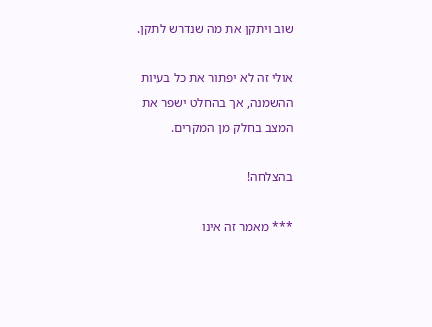שוב ויתקן את מה שנדרש לתקן.

אולי זה לא יפתור את כל בעיות ההשמנה, אך בהחלט ישפר את המצב בחלק מן המקרים.

בהצלחה!

*** מאמר זה אינו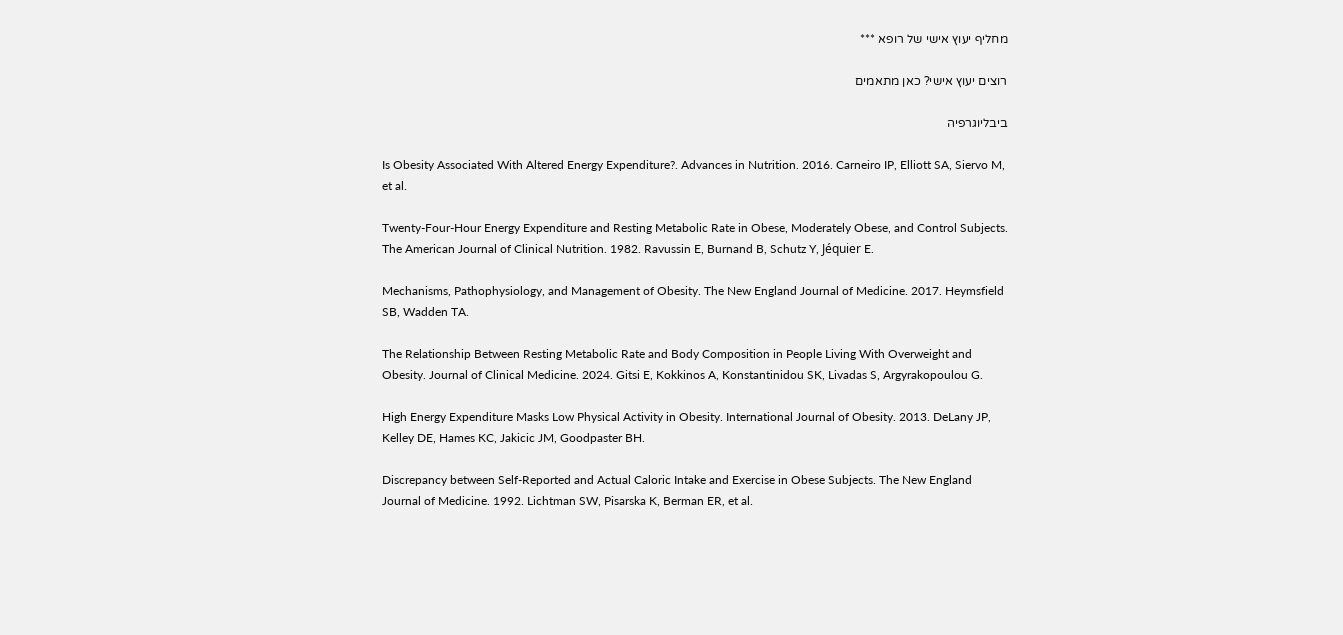מחליף יעוץ אישי של רופא ***

רוצים יעוץ אישי? כאן מתאמים

ביבליוגרפיה

Is Obesity Associated With Altered Energy Expenditure?. Advances in Nutrition. 2016. Carneiro IP, Elliott SA, Siervo M, et al.

Twenty-Four-Hour Energy Expenditure and Resting Metabolic Rate in Obese, Moderately Obese, and Control Subjects. The American Journal of Clinical Nutrition. 1982. Ravussin E, Burnand B, Schutz Y, Jéquier E.

Mechanisms, Pathophysiology, and Management of Obesity. The New England Journal of Medicine. 2017. Heymsfield SB, Wadden TA.

The Relationship Between Resting Metabolic Rate and Body Composition in People Living With Overweight and Obesity. Journal of Clinical Medicine. 2024. Gitsi E, Kokkinos A, Konstantinidou SK, Livadas S, Argyrakopoulou G.

High Energy Expenditure Masks Low Physical Activity in Obesity. International Journal of Obesity. 2013. DeLany JP, Kelley DE, Hames KC, Jakicic JM, Goodpaster BH.

Discrepancy between Self-Reported and Actual Caloric Intake and Exercise in Obese Subjects. The New England Journal of Medicine. 1992. Lichtman SW, Pisarska K, Berman ER, et al.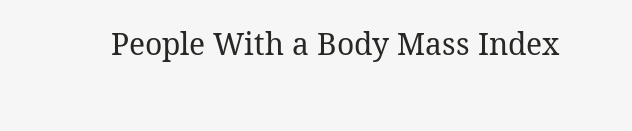People With a Body Mass Index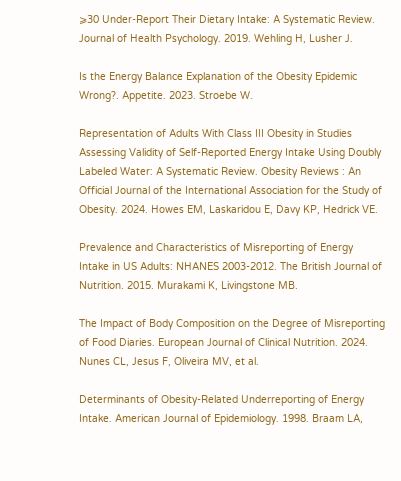⩾30 Under-Report Their Dietary Intake: A Systematic Review. Journal of Health Psychology. 2019. Wehling H, Lusher J.

Is the Energy Balance Explanation of the Obesity Epidemic Wrong?. Appetite. 2023. Stroebe W.

Representation of Adults With Class III Obesity in Studies Assessing Validity of Self-Reported Energy Intake Using Doubly Labeled Water: A Systematic Review. Obesity Reviews : An Official Journal of the International Association for the Study of Obesity. 2024. Howes EM, Laskaridou E, Davy KP, Hedrick VE.

Prevalence and Characteristics of Misreporting of Energy Intake in US Adults: NHANES 2003-2012. The British Journal of Nutrition. 2015. Murakami K, Livingstone MB.

The Impact of Body Composition on the Degree of Misreporting of Food Diaries. European Journal of Clinical Nutrition. 2024. Nunes CL, Jesus F, Oliveira MV, et al.

Determinants of Obesity-Related Underreporting of Energy Intake. American Journal of Epidemiology. 1998. Braam LA,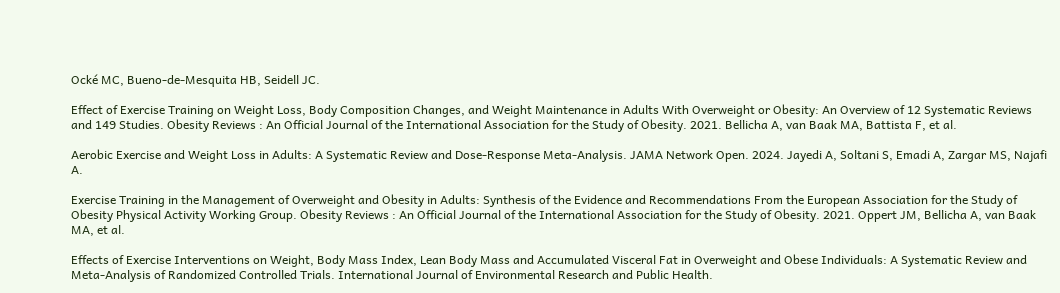Ocké MC, Bueno-de-Mesquita HB, Seidell JC.

Effect of Exercise Training on Weight Loss, Body Composition Changes, and Weight Maintenance in Adults With Overweight or Obesity: An Overview of 12 Systematic Reviews and 149 Studies. Obesity Reviews : An Official Journal of the International Association for the Study of Obesity. 2021. Bellicha A, van Baak MA, Battista F, et al.

Aerobic Exercise and Weight Loss in Adults: A Systematic Review and Dose-Response Meta-Analysis. JAMA Network Open. 2024. Jayedi A, Soltani S, Emadi A, Zargar MS, Najafi A.

Exercise Training in the Management of Overweight and Obesity in Adults: Synthesis of the Evidence and Recommendations From the European Association for the Study of Obesity Physical Activity Working Group. Obesity Reviews : An Official Journal of the International Association for the Study of Obesity. 2021. Oppert JM, Bellicha A, van Baak MA, et al.

Effects of Exercise Interventions on Weight, Body Mass Index, Lean Body Mass and Accumulated Visceral Fat in Overweight and Obese Individuals: A Systematic Review and Meta-Analysis of Randomized Controlled Trials. International Journal of Environmental Research and Public Health.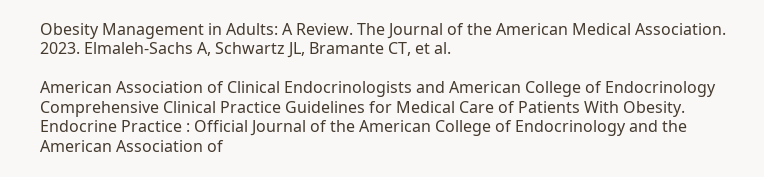Obesity Management in Adults: A Review. The Journal of the American Medical Association. 2023. Elmaleh-Sachs A, Schwartz JL, Bramante CT, et al.

American Association of Clinical Endocrinologists and American College of Endocrinology Comprehensive Clinical Practice Guidelines for Medical Care of Patients With Obesity. Endocrine Practice : Official Journal of the American College of Endocrinology and the American Association of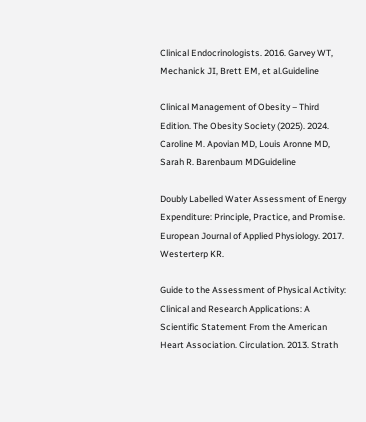Clinical Endocrinologists. 2016. Garvey WT, Mechanick JI, Brett EM, et al.Guideline

Clinical Management of Obesity – Third Edition. The Obesity Society (2025). 2024. Caroline M. Apovian MD, Louis Aronne MD, Sarah R. Barenbaum MDGuideline

Doubly Labelled Water Assessment of Energy Expenditure: Principle, Practice, and Promise.  European Journal of Applied Physiology. 2017. Westerterp KR.

Guide to the Assessment of Physical Activity: Clinical and Research Applications: A Scientific Statement From the American Heart Association. Circulation. 2013. Strath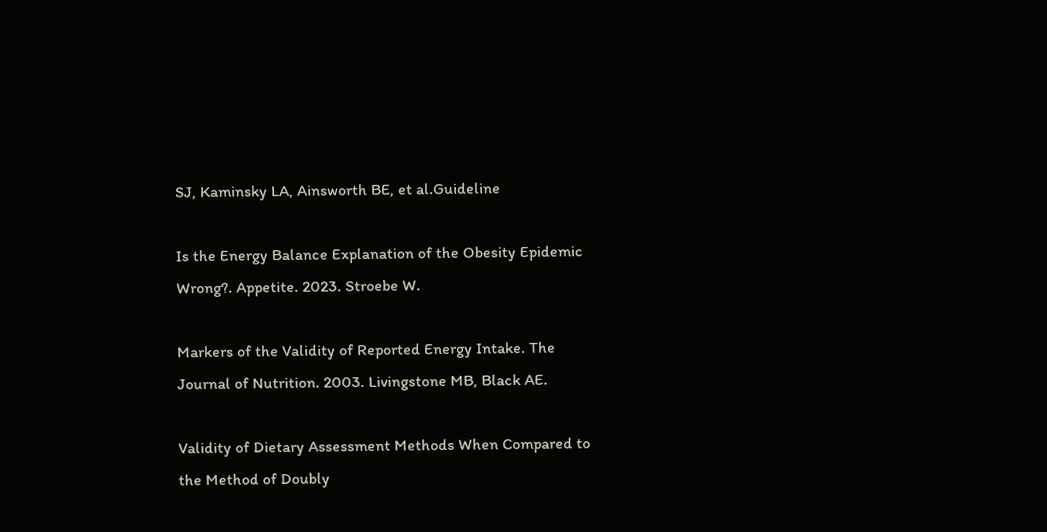SJ, Kaminsky LA, Ainsworth BE, et al.Guideline

Is the Energy Balance Explanation of the Obesity Epidemic Wrong?. Appetite. 2023. Stroebe W.

Markers of the Validity of Reported Energy Intake. The Journal of Nutrition. 2003. Livingstone MB, Black AE.

Validity of Dietary Assessment Methods When Compared to the Method of Doubly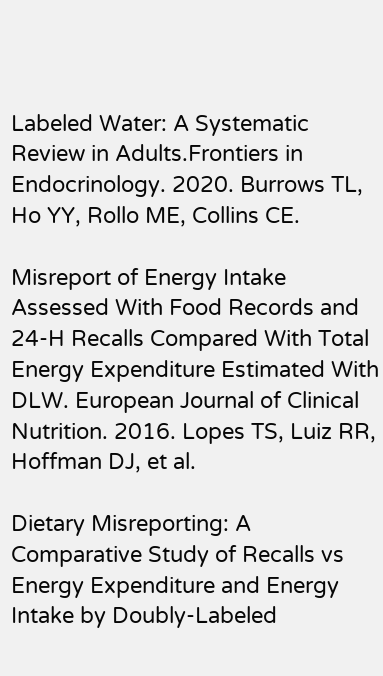Labeled Water: A Systematic Review in Adults.Frontiers in Endocrinology. 2020. Burrows TL, Ho YY, Rollo ME, Collins CE.

Misreport of Energy Intake Assessed With Food Records and 24-H Recalls Compared With Total Energy Expenditure Estimated With DLW. European Journal of Clinical Nutrition. 2016. Lopes TS, Luiz RR, Hoffman DJ, et al.

Dietary Misreporting: A Comparative Study of Recalls vs Energy Expenditure and Energy Intake by Doubly-Labeled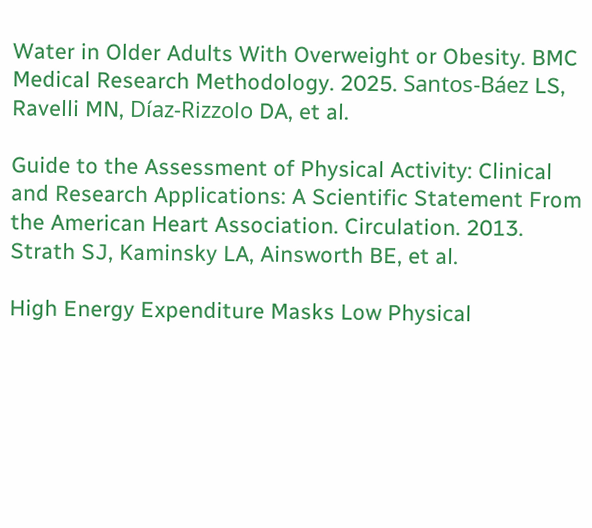Water in Older Adults With Overweight or Obesity. BMC Medical Research Methodology. 2025. Santos-Báez LS, Ravelli MN, Díaz-Rizzolo DA, et al.

Guide to the Assessment of Physical Activity: Clinical and Research Applications: A Scientific Statement From the American Heart Association. Circulation. 2013. Strath SJ, Kaminsky LA, Ainsworth BE, et al.

High Energy Expenditure Masks Low Physical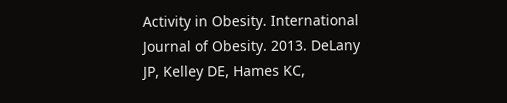Activity in Obesity. International Journal of Obesity. 2013. DeLany JP, Kelley DE, Hames KC,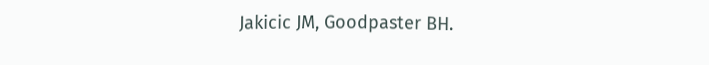Jakicic JM, Goodpaster BH.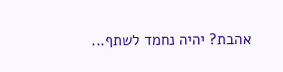אהבת? יהיה נחמד לשתף...